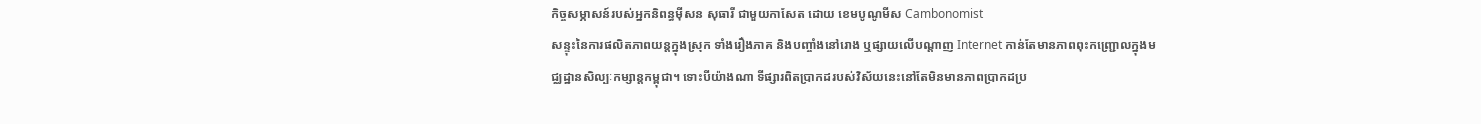កិច្ចសម្ភាសន៍របស់អ្នកនិពន្ធម៉ីសន សុធារី ជាមួយកាសែត ដោយ ខេមបូណូមីស Cambonomist
សន្ទុះនៃការផលិតភាពយន្តក្នុងស្រុក ទាំងរឿងភាគ និងបញ្ចាំងនៅរោង ឬផ្សាយលើបណ្តាញ Internet កាន់តែមានភាពពុះកញ្ជ្រោលក្នុងមជ្ឈដ្ឋានសិល្បៈកម្សាន្តកម្ពុជា។ ទោះបីយ៉ាងណា ទីផ្សារពិតប្រាកដរបស់វិស័យនេះនៅតែមិនមានភាពប្រាកដប្រ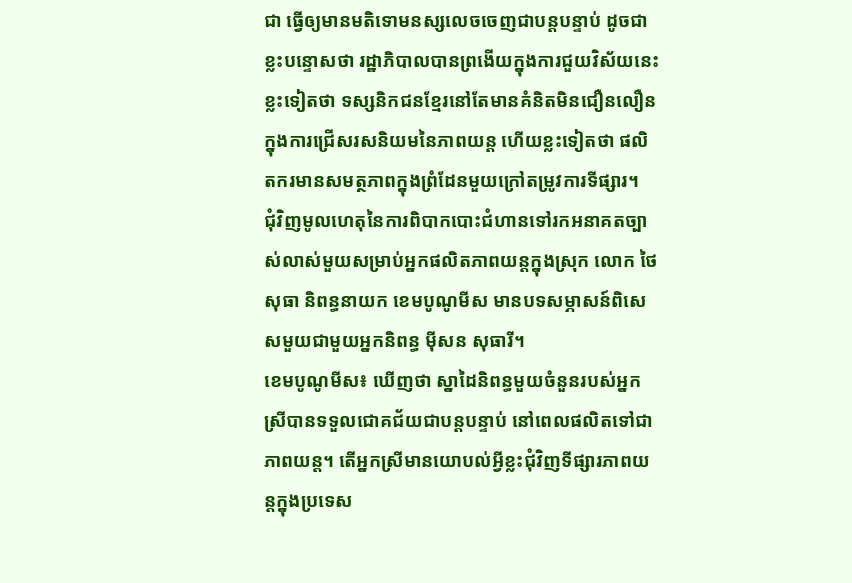ជា ធ្វើឲ្យមានមតិទោមនស្សលេចចេញជាបន្តបន្ទាប់ ដូចជា ខ្លះបន្ទោសថា រដ្ឋាភិបាលបានព្រងើយក្នុងការជួយវិស័យនេះ ខ្លះទៀតថា ទស្សនិកជនខ្មែរនៅតែមានគំនិតមិនជឿនលឿនក្នុងការជ្រើសរសនិយមនៃភាពយន្ត ហើយខ្លះទៀតថា ផលិតករមានសមត្ថភាពក្នុងព្រំដែនមួយក្រៅតម្រូវការទីផ្សារ។
ជុំវិញមូលហេតុនៃការពិបាកបោះជំហានទៅរកអនាគតច្បាស់លាស់មួយសម្រាប់អ្នកផលិតភាពយន្តក្នុងស្រុក លោក ថៃ សុធា និពន្ធនាយក ខេមបូណូមីស មានបទសម្ភាសន៍ពិសេសមួយជាមួយអ្នកនិពន្ធ ម៉ីសន សុធារី។
ខេមបូណូមីស៖ ឃើញថា ស្នាដៃនិពន្ធមួយចំនួនរបស់អ្នកស្រីបានទទួលជោគជ័យជាបន្តបន្ទាប់ នៅពេលផលិតទៅជាភាពយន្ត។ តើអ្នកស្រីមានយោបល់អ្វីខ្លះជុំវិញទីផ្សារភាពយន្តក្នុងប្រទេស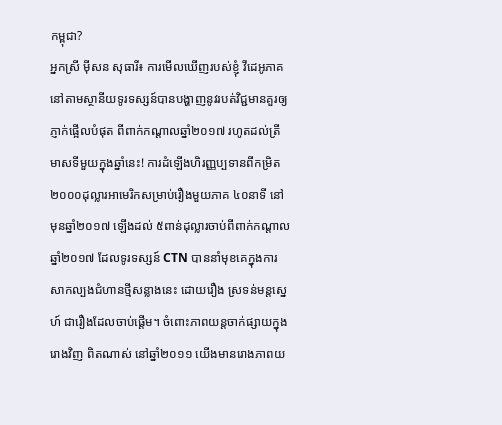កម្ពុជា?
អ្នកស្រី ម៉ីសន សុធារី៖ ការមើលឃើញរបស់ខ្ញុំ វីដេអូភាគនៅតាមស្ថានីយទូរទស្សន៍បានបង្ហាញនូវរបត់វិជ្ជមានគួរឲ្យភ្ញាក់ផ្អើលបំផុត ពីពាក់កណ្តាលឆ្នាំ២០១៧ រហូតដល់ត្រីមាសទីមួយក្នុងឆ្នាំនេះ! ការដំឡើងហិរញ្ញប្បទានពីកម្រិត ២០០០ដុល្លារអាមេរិកសម្រាប់រឿងមួយភាគ ៤០នាទី នៅមុនឆ្នាំ២០១៧ ឡើងដល់ ៥ពាន់ដុល្លារចាប់ពីពាក់កណ្តាលឆ្នាំ២០១៧ ដែលទូរទស្សន៍ CTN បាននាំមុខគេក្នុងការសាកល្បងជំហានថ្មីសន្លាងនេះ ដោយរឿង ស្រទន់មន្តស្នេហ៍ ជារឿងដែលចាប់ផ្តើម។ ចំពោះភាពយន្តចាក់ផ្សាយក្នុងរោងវិញ ពិតណាស់ នៅឆ្នាំ២០១១ យើងមានរោងភាពយ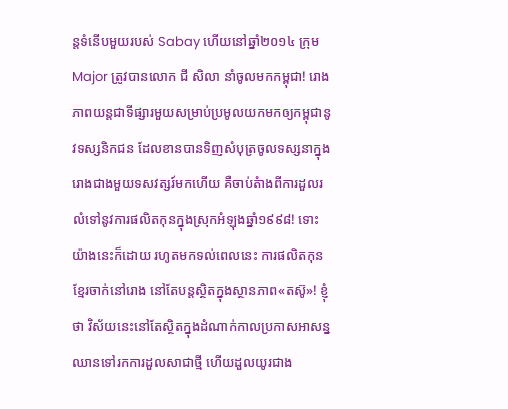ន្តទំនើបមួយរបស់ Sabay ហើយនៅឆ្នាំ២០១៤ ក្រុម Major ត្រូវបានលោក ជី សិលា នាំចូលមកកម្ពុជា! រោងភាពយន្តជាទីផ្សារមួយសម្រាប់ប្រមូលយកមកឲ្យកម្ពុជានូវទស្សនិកជន ដែលខានបានទិញសំបុត្រចូលទស្សនាក្នុងរោងជាងមួយទសវត្សរ៍មកហើយ គឺចាប់តំាងពីការដួលរលំទៅនូវការផលិតកុនក្នុងស្រុកអំឡុងឆ្នាំ១៩៩៨! ទោះយ៉ាងនេះក៏ដោយ រហូតមកទល់ពេលនេះ ការផលិតកុនខ្មែរចាក់នៅរោង នៅតែបន្តស្ថិតក្នុងស្ថានភាព«តស៊ូ»! ខ្ញុំថា វិស័យនេះនៅតែស្ថិតក្នុងដំណាក់កាលប្រកាសអាសន្ន ឈានទៅរកការដួលសាជាថ្មី ហើយដួលយូរជាង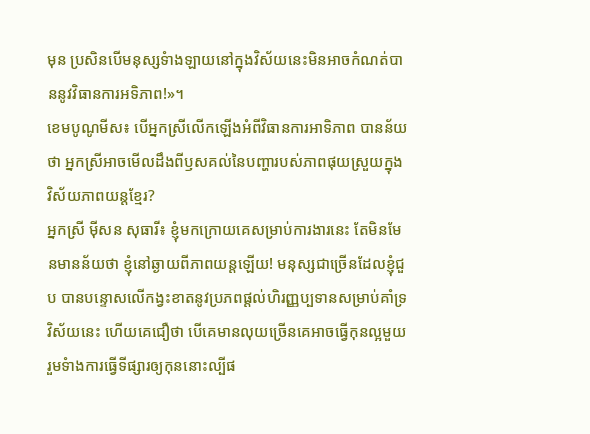មុន ប្រសិនបើមនុស្សទំាងឡាយនៅក្នុងវិស័យនេះមិនអាចកំណត់បាននូវវិធានការអទិភាព!»។
ខេមបូណូមីស៖ បើអ្នកស្រីលើកឡើងអំពីវិធានការអាទិភាព បានន័យថា អ្នកស្រីអាចមើលដឹងពីឫសគល់នៃបញ្ហារបស់ភាពផុយស្រួយក្នុងវិស័យភាពយន្តខ្មែរ?
អ្នកស្រី ម៉ីសន សុធារី៖ ខ្ញុំមកក្រោយគេសម្រាប់ការងារនេះ តែមិនមែនមានន័យថា ខ្ញុំនៅឆ្ងាយពីភាពយន្តឡើយ! មនុស្សជាច្រើនដែលខ្ញុំជួប បានបន្ទោសលើកង្វះខាតនូវប្រភពផ្តល់ហិរញ្ញប្បទានសម្រាប់គាំទ្រវិស័យនេះ ហើយគេជឿថា បើគេមានលុយច្រើនគេអាចធ្វើកុនល្អមួយ រួមទំាងការធ្វើទីផ្សារឲ្យកុននោះល្បីផ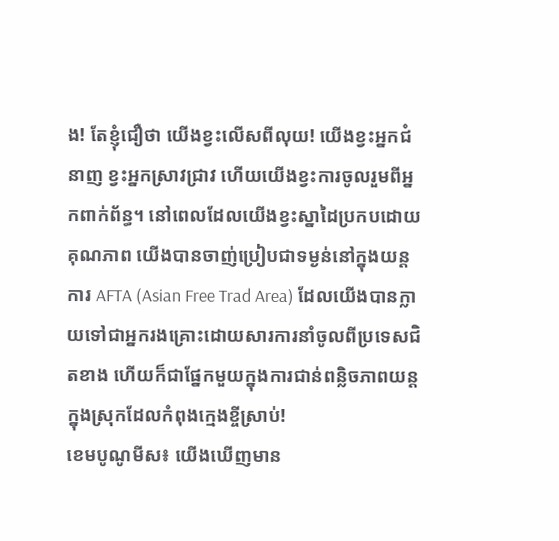ង! តែខ្ញុំជឿថា យើងខ្វះលើសពីលុយ! យើងខ្វះអ្នកជំនាញ ខ្វះអ្នកស្រាវជ្រាវ ហើយយើងខ្វះការចូលរួមពីអ្នកពាក់ព័ន្ធ។ នៅពេលដែលយើងខ្វះស្នាដៃប្រកបដោយគុណភាព យើងបានចាញ់ប្រៀបជាទម្ងន់នៅក្នុងយន្តការ AFTA (Asian Free Trad Area) ដែលយើងបានក្លាយទៅជាអ្នករងគ្រោះដោយសារការនាំចូលពីប្រទេសជិតខាង ហើយក៏ជាផ្នែកមួយក្នុងការជាន់ពន្លិចភាពយន្តក្នុងស្រុកដែលកំពុងក្មេងខ្ចីស្រាប់!
ខេមបូណូមីស៖ យើងឃើញមាន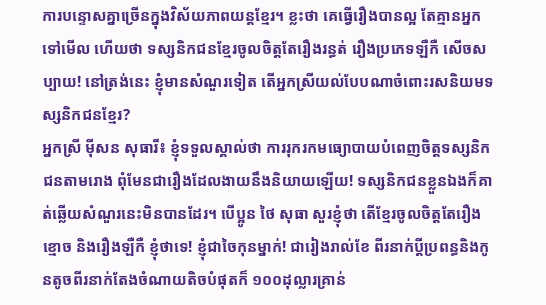ការបន្ទោសគ្នាច្រើនក្នុងវិស័យភាពយន្តខ្មែរ។ ខ្លះថា គេធ្វើរឿងបានល្អ តែគ្មានអ្នកទៅមើល ហើយថា ទស្សនិកជនខ្មែរចូលចិត្តតែរឿងរន្ធត់ រឿងប្រភេទឡឺកឺ សើចសប្បាយ! នៅត្រង់នេះ ខ្ញុំមានសំណួរទៀត តើអ្នកស្រីយល់បែបណាចំពោះរសនិយមទស្សនិកជនខ្មែរ?
អ្នកស្រី ម៉ីសន សុធារី៖ ខ្ញុំទទួលស្គាល់ថា ការរុករកមធ្យោបាយបំពេញចិត្តទស្សនិកជនតាមរោង ពុំមែនជារឿងដែលងាយនឹងនិយាយឡើយ! ទស្សនិកជនខ្លួនឯងក៏គាត់ឆ្លើយសំណួរនេះមិនបានដែរ។ បើប្អូន ថៃ សុធា សួរខ្ញុំថា តើខ្មែរចូលចិត្តតែរឿងខ្មោច និងរឿងឡឺកឺ ខ្ញុំថាទេ! ខ្ញុំជាចៃកុនម្នាក់! ជារៀងរាល់ខែ ពីរនាក់ប្តីប្រពន្ធនិងកូនតូចពីរនាក់តែងចំណាយតិចបំផុតក៏ ១០០ដុល្លារគ្រាន់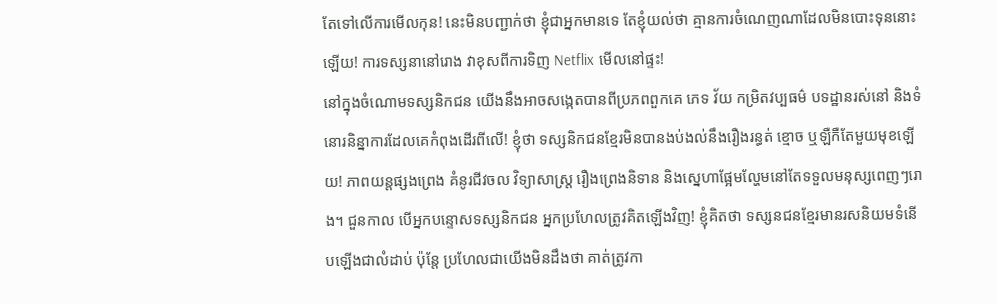តែទៅលើការមើលកុន! នេះមិនបញ្ជាក់ថា ខ្ញុំជាអ្នកមានទេ តែខ្ញុំយល់ថា គ្មានការចំណេញណាដែលមិនបោះទុននោះឡើយ! ការទស្សនានៅរោង វាខុសពីការទិញ Netflix មើលនៅផ្ទះ!
នៅក្នុងចំណោមទស្សនិកជន យើងនឹងអាចសង្កេតបានពីប្រភពពួកគេ ភេទ វ័យ កម្រិតវប្បធម៌ បទដ្ឋានរស់នៅ និងទំនោរនិន្នាការដែលគេកំពុងដើរពីលើ! ខ្ញុំថា ទស្សនិកជនខ្មែរមិនបានងប់ងល់នឹងរឿងរន្ធត់ ខ្មោច ឬឡឺកឺតែមួយមុខឡើយ! ភាពយន្តផ្សងព្រេង គំនូរជីវចល វិទ្យាសាស្ត្រ រឿងព្រេងនិទាន និងស្នេហាផ្អែមល្ហែមនៅតែទទួលមនុស្សពេញៗរោង។ ជួនកាល បើអ្នកបន្ទោសទស្សនិកជន អ្នកប្រហែលត្រូវគិតឡើងវិញ! ខ្ញុំគិតថា ទស្សនជនខ្មែរមានរសនិយមទំនើបឡើងជាលំដាប់ ប៉ុន្តែ ប្រហែលជាយើងមិនដឹងថា គាត់ត្រូវកា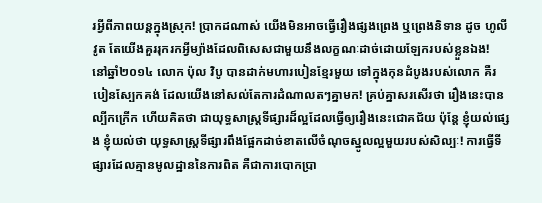រអ្វីពីភាពយន្តក្នុងស្រុក! ប្រាកដណាស់ យើងមិនអាចធ្វើរឿងផ្សងព្រេង ឬព្រេងនិទាន ដូច ហូលីវូត តែយើងគួររុករកអ្វីម្យ៉ាងដែលពិសេសជាមួយនឹងលក្ខណៈដាច់ដោយឡែករបស់ខ្លួនឯង!
នៅឆ្នាំ២០១៤ លោក ប៉ុល វិបូ បានដាក់មហារបៀនខ្មែរមួយ ទៅក្នុងកុនដំបូងរបស់លោក គឺរបៀនស្បែកគង់ ដែលយើងនៅសល់តែការដំណាលតៗគ្នាមក! គ្រប់គ្នាសរសើរថា រឿងនេះបានល្បីកក្រើក ហើយគិតថា ជាយុទ្ធសាស្ត្រទីផ្សារដ៏ល្អដែលធ្វើឲ្យរឿងនេះជោគជ័យ ប៉ុន្តែ ខ្ញុំយល់ផ្សេង ខ្ញុំយល់ថា យុទ្ធសាស្ត្រទីផ្សារពឹងផ្អែកដាច់ខាតលើចំណុចស្នូលល្អមួយរបស់សិល្បៈ! ការធ្វើទីផ្សារដែលគ្មានមូលដ្ឋាននៃការពិត គឺជាការបោកប្រា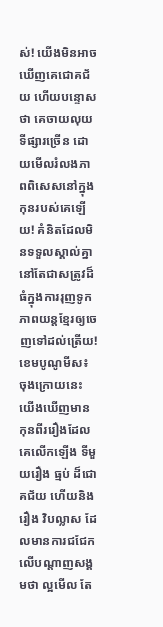ស់! យើងមិនអាចឃើញគេជោគជ័យ ហើយបន្ទោសថា គេចាយលុយទីផ្សារច្រើន ដោយមើលរំលងភាពពិសេសនៅក្នុងកុនរបស់គេឡើយ! គំនិតដែលមិនទទួលស្គាល់គ្នានៅតែជាសត្រូវដ៏ធំក្នុងការរុញទូកភាពយន្តខ្មែរឲ្យចេញទៅដល់ត្រើយ!
ខេមបូណូមីស៖ ចុងក្រោយនេះ យើងឃើញមានកុនពីររឿងដែលគេលើកឡើង ទីមួយរឿង ធ្មប់ ដ៏ជោគជ័យ ហើយនិងរឿង វិបល្លាស ដែលមានការជជែកលើបណ្តាញសង្គមថា ល្អមើល តែ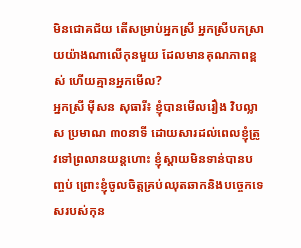មិនជោគជ័យ តើសម្រាប់អ្នកស្រី អ្នកស្រីបកស្រាយយ៉ាងណាលើកុនមួយ ដែលមានគុណភាពខ្ពស់ ហើយគ្មានអ្នកមើល?
អ្នកស្រី ម៉ីសន សុធារី៖ ខ្ញុំបានមើលរឿង វិបល្លាស ប្រមាណ ៣០នាទី ដោយសារដល់ពេលខ្ញុំត្រូវទៅព្រលានយន្តហោះ ខ្ញុំស្តាយមិនទាន់បានបញ្ចប់ ព្រោះខ្ញុំចូលចិត្តគ្រប់ឈុតឆាកនិងបច្ចេកទេសរបស់កុន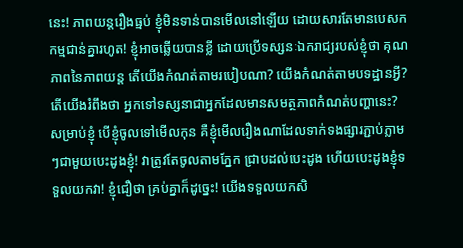នេះ! ភាពយន្តរឿងធ្មប់ ខ្ញុំមិនទាន់បានមើលនៅឡើយ ដោយសារតែមានបេសកកម្មជាន់គ្នារហូត! ខ្ញុំអាចឆ្លើយបានខ្លី ដោយប្រើទស្សនៈឯករាជ្យរបស់ខ្ញុំថា គុណភាពនៃភាពយន្ត តើយើងកំណត់តាមរបៀបណា? យើងកំណត់តាមបទដ្ឋានអ្វី? តើយើងរំពឹងថា អ្នកទៅទស្សនាជាអ្នកដែលមានសមត្ថភាពកំណត់បញ្ហានេះ? សម្រាប់ខ្ញុំ បើខ្ញុំចូលទៅមើលកុន គឺខ្ញុំមើលរឿងណាដែលទាក់ទងផ្សារភ្ជាប់ភ្លាមៗជាមួយបេះដូងខ្ញុំ! វាត្រូវតែចូលតាមភ្នែក ជ្រាបដល់បេះដូង ហើយបេះដូងខ្ញុំទទួលយកវា! ខ្ញុំជឿថា គ្រប់គ្នាក៏ដូច្នេះ! យើងទទួលយកសិ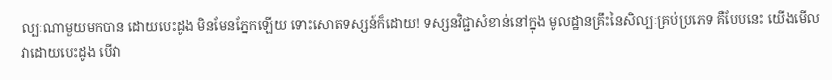ល្បៈណាមួយមកបាន ដោយបេះដូង មិនមែនភ្នែកឡើយ ទោះសោតទស្សន៍ក៏ដោយ! ទស្សនវិជ្ជាសំខាន់នៅក្នុង មូលដ្ឋានគ្រឹះនៃសិល្បៈគ្រប់ប្រភេទ គឺបែបនេះ យើងមើលវាដោយបេះដូង បើវា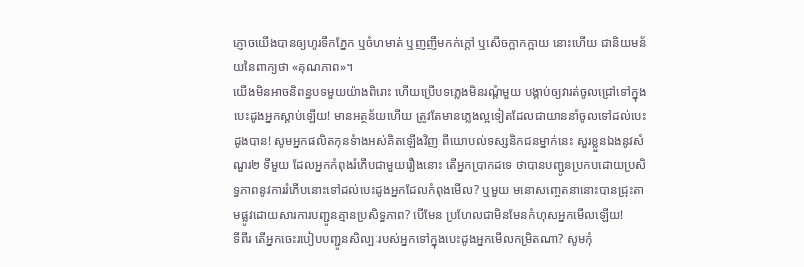ភ្ញោចយើងបានឲ្យហូរទឹកភ្នែក ឬចំហមាត់ ឬញញឹមកក់ក្តៅ ឬសើចក្អាកក្អាយ នោះហើយ ជានិយមន័យនៃពាក្យថា «គុណភាព»។
យើងមិនអាចនិពន្ធបទមួយយ៉ាងពិរោះ ហើយប្រើបទភ្លេងមិនរណ្តំមួយ បង្គាប់ឲ្យវារត់ចូលជ្រៅទៅក្នុងបេះដូងអ្នកស្តាប់ឡើយ! មានអត្ថន័យហើយ ត្រូវតែមានភ្លេងល្អទៀតដែលជាយាននាំចូលទៅដល់បេះដូងបាន! សូមអ្នកផលិតកុនទំាងអស់គិតឡើងវិញ ពីយោបល់ទស្សនិកជនម្នាក់នេះ សួរខ្លួនឯងនូវសំណួរ២ ទីមួយ ដែលអ្នកកំពុងរំភើបជាមួយរឿងនោះ តើអ្នកប្រាកដទេ ថាបានបញ្ជូនប្រកបដោយប្រសិទ្ធភាពនូវការរំភើបនោះទៅដល់បេះដូងអ្នកដែលកំពុងមើល? ឬមួយ មនោសញ្ចេតនានោះបានជ្រុះតាមផ្លូវដោយសារការបញ្ជូនគ្មានប្រសិទ្ធភាព? បើមែន ប្រហែលជាមិនមែនកំហុសអ្នកមើលឡើយ!
ទីពីរ តើអ្នកចេះរបៀបបញ្ជូនសិល្បៈរបស់អ្នកទៅក្នុងបេះដូងអ្នកមើលកម្រិតណា? សូមកុំ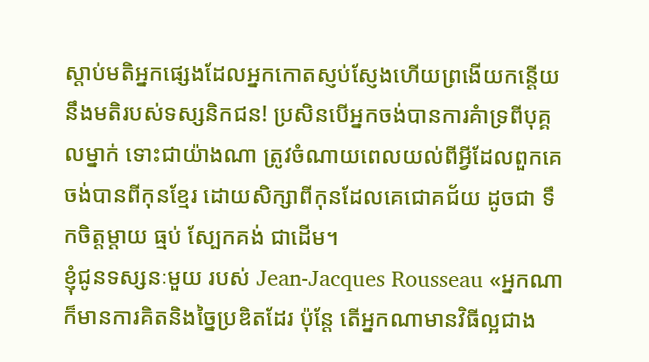ស្តាប់មតិអ្នកផ្សេងដែលអ្នកកោតស្ញប់ស្ញែងហើយព្រងើយកន្តើយនឹងមតិរបស់ទស្សនិកជន! ប្រសិនបើអ្នកចង់បានការគំាទ្រពីបុគ្គលម្នាក់ ទោះជាយ៉ាងណា ត្រូវចំណាយពេលយល់ពីអ្វីដែលពួកគេចង់បានពីកុនខ្មែរ ដោយសិក្សាពីកុនដែលគេជោគជ័យ ដូចជា ទឹកចិត្តម្តាយ ធ្មប់ ស្បែកគង់ ជាដើម។
ខ្ញុំជូនទស្សនៈមួយ របស់ Jean-Jacques Rousseau «អ្នកណាក៏មានការគិតនិងច្នៃប្រឌិតដែរ ប៉ុន្តែ តើអ្នកណាមានវិធីល្អជាង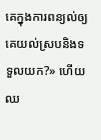គេក្នុងការពន្យល់ឲ្យគេយល់ស្របនិងទទួលយក?» ហើយឈ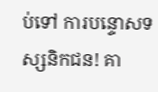ប់ទៅ ការបន្ទោសទស្សនិកជន! គា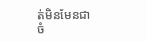ត់មិនមែនជាចំ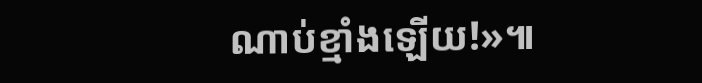ណាប់ខ្មាំងឡើយ!»៕